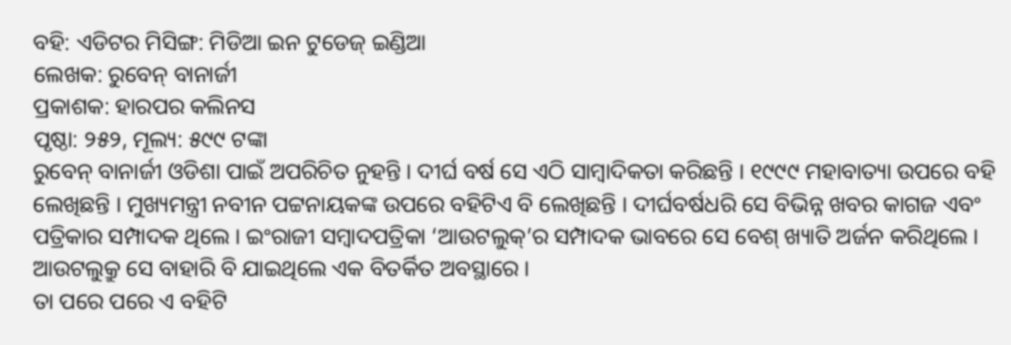ବହି: ଏଡିଟର ମିସିଙ୍ଗ: ମିଡିଆ ଇନ ଟୁଡେଜ୍ ଇଣ୍ଡିଆ
ଲେଖକ: ରୁବେନ୍ ବାନାର୍ଜୀ
ପ୍ରକାଶକ: ହାରପର କଲିନସ
ପୃଷ୍ଠା: ୨୫୨, ମୂଲ୍ୟ: ୫୯୯ ଟଙ୍କା
ରୁବେନ୍ ବାନାର୍ଜୀ ଓଡିଶା ପାଇଁ ଅପରିଚିତ ନୁହନ୍ତି । ଦୀର୍ଘ ବର୍ଷ ସେ ଏଠି ସାମ୍ବାଦିକତା କରିଛନ୍ତି । ୧୯୯୯ ମହାବାତ୍ୟା ଉପରେ ବହି ଲେଖିଛନ୍ତି । ମୁଖ୍ୟମନ୍ତ୍ରୀ ନବୀନ ପଟ୍ଟନାୟକଙ୍କ ଉପରେ ବହିଟିଏ ବି ଲେଖିଛନ୍ତି । ଦୀର୍ଘବର୍ଷଧରି ସେ ବିଭିନ୍ନ ଖବର କାଗଜ ଏବଂ ପତ୍ରିକାର ସମ୍ପାଦକ ଥିଲେ । ଇଂରାଜୀ ସମ୍ବାଦପତ୍ରିକା ‘ଆଉଟଲୁକ୍’ର ସମ୍ପାଦକ ଭାବରେ ସେ ବେଶ୍ ଖ୍ୟାତି ଅର୍ଜନ କରିଥିଲେ । ଆଉଟଲୁକ୍ରୁ ସେ ବାହାରି ବି ଯାଇଥିଲେ ଏକ ବିତର୍କିତ ଅବସ୍ଥାରେ ।
ତା ପରେ ପରେ ଏ ବହିଟି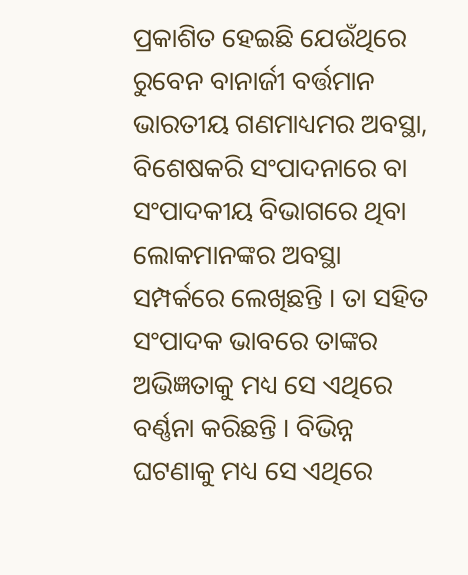ପ୍ରକାଶିତ ହେଇଛି ଯେଉଁଥିରେ ରୁବେନ ବାନାର୍ଜୀ ବର୍ତ୍ତମାନ ଭାରତୀୟ ଗଣମାଧ୍ୟମର ଅବସ୍ଥା, ବିଶେଷକରି ସଂପାଦନାରେ ବା ସଂପାଦକୀୟ ବିଭାଗରେ ଥିବା ଲୋକମାନଙ୍କର ଅବସ୍ଥା ସମ୍ପର୍କରେ ଲେଖିଛନ୍ତି । ତା ସହିତ ସଂପାଦକ ଭାବରେ ତାଙ୍କର ଅଭିଜ୍ଞତାକୁ ମଧ୍ୟ ସେ ଏଥିରେ ବର୍ଣ୍ଣନା କରିଛନ୍ତି । ବିଭିନ୍ନ ଘଟଣାକୁ ମଧ୍ୟ ସେ ଏଥିରେ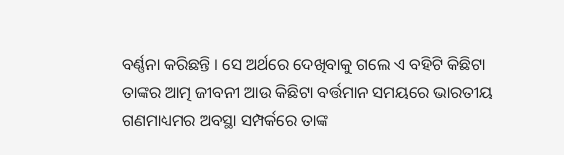ବର୍ଣ୍ଣନା କରିଛନ୍ତି । ସେ ଅର୍ଥରେ ଦେଖିବାକୁ ଗଲେ ଏ ବହିଟି କିଛିଟା ତାଙ୍କର ଆତ୍ମ ଜୀବନୀ ଆଉ କିଛିଟା ବର୍ତ୍ତମାନ ସମୟରେ ଭାରତୀୟ ଗଣମାଧ୍ୟମର ଅବସ୍ଥା ସମ୍ପର୍କରେ ତାଙ୍କ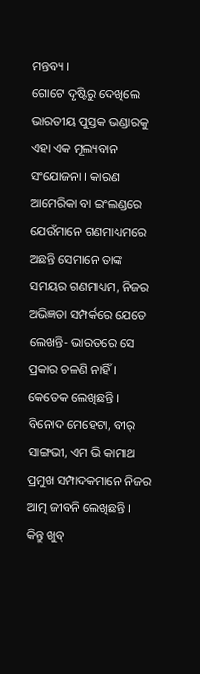ମନ୍ତବ୍ୟ ।
ଗୋଟେ ଦୃଷ୍ଟିରୁ ଦେଖିଲେ ଭାରତୀୟ ପୁସ୍ତକ ଭଣ୍ଡାରକୁ ଏହା ଏକ ମୂଲ୍ୟବାନ ସଂଯୋଜନା । କାରଣ ଆମେରିକା ବା ଇଂଲଣ୍ଡରେ ଯେଉଁମାନେ ଗଣମାଧ୍ୟମରେ ଅଛନ୍ତି ସେମାନେ ତାଙ୍କ ସମୟର ଗଣମାଧ୍ୟମ, ନିଜର ଅଭିଜ୍ଞତା ସମ୍ପର୍କରେ ଯେତେ ଲେଖନ୍ତି- ଭାରତରେ ସେ ପ୍ରକାର ଚଳଣି ନାହିଁ । କେତେକ ଲେଖିଛନ୍ତି । ବିନୋଦ ମେହେଟା, ବୀର୍ ସାଙ୍ଗଭୀ, ଏମ ଭି କାମାଥ ପ୍ରମୁଖ ସମ୍ପାଦକମାନେ ନିଜର ଆତ୍ମ ଜୀବନି ଲେଖିଛନ୍ତି । କିନ୍ତୁ ଖୁବ୍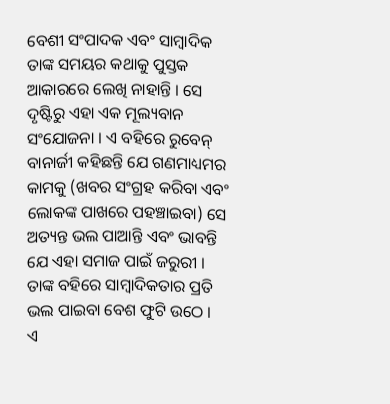ବେଶୀ ସଂପାଦକ ଏବଂ ସାମ୍ବାଦିକ ତାଙ୍କ ସମୟର କଥାକୁ ପୁସ୍ତକ ଆକାରରେ ଲେଖି ନାହାନ୍ତି । ସେ ଦୃଷ୍ଟିରୁ ଏହା ଏକ ମୂଲ୍ୟବାନ ସଂଯୋଜନା । ଏ ବହିରେ ରୁବେନ୍ ବାନାର୍ଜୀ କହିଛନ୍ତି ଯେ ଗଣମାଧ୍ୟମର କାମକୁ (ଖବର ସଂଗ୍ରହ କରିବା ଏବଂ ଲୋକଙ୍କ ପାଖରେ ପହଞ୍ଚାଇବା) ସେ ଅତ୍ୟନ୍ତ ଭଲ ପାଆନ୍ତି ଏବଂ ଭାବନ୍ତି ଯେ ଏହା ସମାଜ ପାଇଁ ଜରୁରୀ । ତାଙ୍କ ବହିରେ ସାମ୍ବାଦିକତାର ପ୍ରତି ଭଲ ପାଇବା ବେଶ ଫୁଟି ଉଠେ ।
ଏ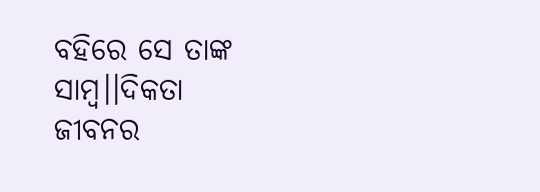ବହିରେ ସେ ତାଙ୍କ ସାମ୍ବ।।ଦିକତା ଜୀବନର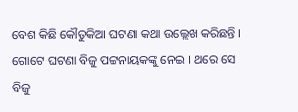ବେଶ କିଛି କୌତୁକିଆ ଘଟଣା କଥା ଉଲ୍ଲେଖ କରିଛନ୍ତି ।
ଗୋଟେ ଘଟଣା ବିଜୁ ପଟ୍ଟନାୟକଙ୍କୁ ନେଇ । ଥରେ ସେ ବିଜୁ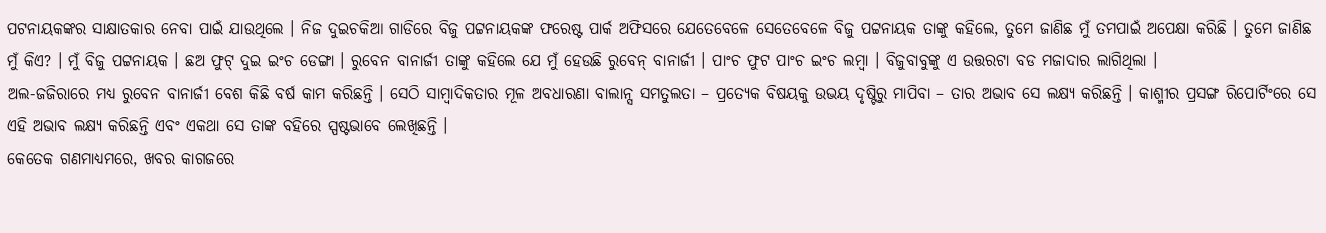ପଟନାୟକଙ୍କର ସାକ୍ଷାତକାର ନେବା ପାଇଁ ଯାଉଥିଲେ । ନିଜ ଦୁଇଚକିଆ ଗାଡିରେ ବିଜୁ ପଟ୍ଟନାୟକଙ୍କ ଫରେଷ୍ଟ ପାର୍କ ଅଫିସରେ ଯେତେବେଳେ ସେତେବେଳେ ବିଜୁ ପଟ୍ଟନାୟକ ତାଙ୍କୁ କହିଲେ, ତୁମେ ଜାଣିଛ ମୁଁ ତମପାଇଁ ଅପେକ୍ଷା କରିଛି । ତୁମେ ଜାଣିଛ ମୁଁ କିଏ? । ମୁଁ ବିଜୁ ପଟ୍ଟନାୟକ । ଛଅ ଫୁଟ୍ ଦୁଇ ଇଂଚ ଡେଙ୍ଗା । ରୁବେନ ବାନାର୍ଜୀ ତାଙ୍କୁ କହିଲେ ଯେ ମୁଁ ହେଉଛି ରୁବେନ୍ ବାନାର୍ଜୀ । ପାଂଚ ଫୁଟ ପାଂଚ ଇଂଚ ଲମ୍ବା । ବିଜୁବାବୁଙ୍କୁ ଏ ଉତ୍ତରଟା ବଡ ମଜାଦାର ଲାଗିଥିଲା ।
ଅଲ-ଜଜିରାରେ ମଧ୍ୟ ରୁବେନ ବାନାର୍ଜୀ ବେଶ କିଛି ବର୍ଷ କାମ କରିଛନ୍ତି । ସେଠି ସାମ୍ବାଦିକତାର ମୂଳ ଅବଧାରଣା ବାଲାନ୍ସ ସମତୁଲତା – ପ୍ରତ୍ୟେକ ବିଷୟକୁ ଉଭୟ ଦୃଷ୍ଟିରୁ ମାପିବା – ତାର ଅଭାବ ସେ ଲକ୍ଷ୍ୟ କରିଛନ୍ତି । କାଶ୍ମୀର ପ୍ରସଙ୍ଗ ରିପୋର୍ଟିଂରେ ସେ ଏହି ଅଭାବ ଲକ୍ଷ୍ୟ କରିଛନ୍ତି ଏବଂ ଏକଥା ସେ ତାଙ୍କ ବହିରେ ସ୍ପଷ୍ଟଭାବେ ଲେଖିଛନ୍ତି ।
କେତେକ ଗଣମାଧ୍ୟମରେ, ଖବର କାଗଜରେ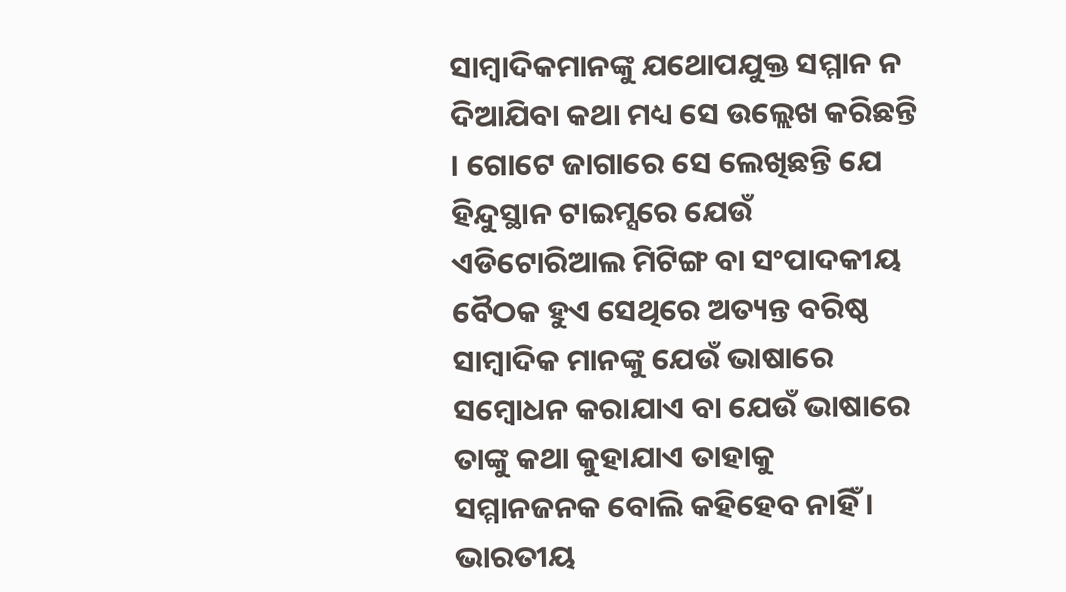ସାମ୍ବାଦିକମାନଙ୍କୁ ଯଥୋପଯୁକ୍ତ ସମ୍ମାନ ନ ଦିଆଯିବା କଥା ମଧ୍ୟ ସେ ଉଲ୍ଲେଖ କରିଛନ୍ତି । ଗୋଟେ ଜାଗାରେ ସେ ଲେଖିଛନ୍ତି ଯେ ହିନ୍ଦୁସ୍ଥାନ ଟାଇମ୍ସରେ ଯେଉଁ ଏଡିଟୋରିଆଲ ମିଟିଙ୍ଗ ବା ସଂପାଦକୀୟ ବୈଠକ ହୁଏ ସେଥିରେ ଅତ୍ୟନ୍ତ ବରିଷ୍ଠ ସାମ୍ବାଦିକ ମାନଙ୍କୁ ଯେଉଁ ଭାଷାରେ ସମ୍ବୋଧନ କରାଯାଏ ବା ଯେଉଁ ଭାଷାରେ ତାଙ୍କୁ କଥା କୁହାଯାଏ ତାହାକୁ ସମ୍ମାନଜନକ ବୋଲି କହିହେବ ନାହିଁ । ଭାରତୀୟ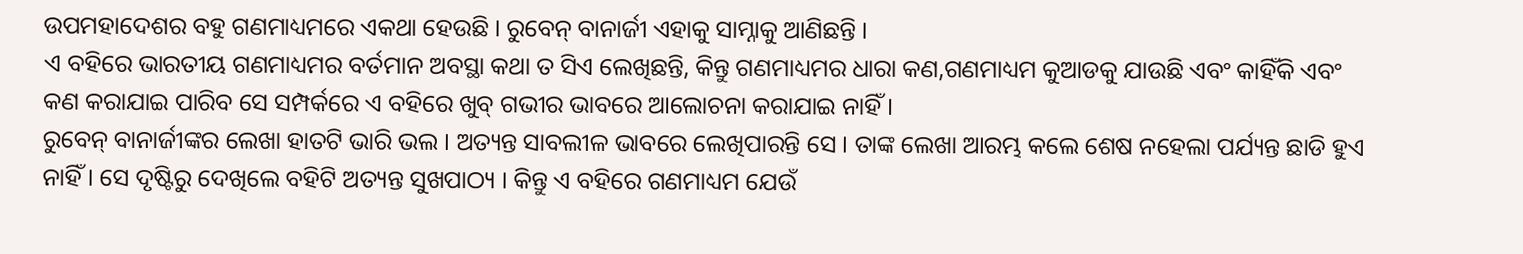ଉପମହାଦେଶର ବହୁ ଗଣମାଧ୍ୟମରେ ଏକଥା ହେଉଛି । ରୁବେନ୍ ବାନାର୍ଜୀ ଏହାକୁ ସାମ୍ନାକୁ ଆଣିଛନ୍ତି ।
ଏ ବହିରେ ଭାରତୀୟ ଗଣମାଧ୍ୟମର ବର୍ତମାନ ଅବସ୍ଥା କଥା ତ ସିଏ ଲେଖିଛନ୍ତି, କିନ୍ତୁ ଗଣମାଧ୍ୟମର ଧାରା କଣ,ଗଣମାଧ୍ୟମ କୁଆଡକୁ ଯାଉଛି ଏବଂ କାହିଁକି ଏବଂ କଣ କରାଯାଇ ପାରିବ ସେ ସମ୍ପର୍କରେ ଏ ବହିରେ ଖୁବ୍ ଗଭୀର ଭାବରେ ଆଲୋଚନା କରାଯାଇ ନାହିଁ ।
ରୁବେନ୍ ବାନାର୍ଜୀଙ୍କର ଲେଖା ହାତଟି ଭାରି ଭଲ । ଅତ୍ୟନ୍ତ ସାବଲୀଳ ଭାବରେ ଲେଖିପାରନ୍ତି ସେ । ତାଙ୍କ ଲେଖା ଆରମ୍ଭ କଲେ ଶେଷ ନହେଲା ପର୍ଯ୍ୟନ୍ତ ଛାଡି ହୁଏ ନାହିଁ । ସେ ଦୃଷ୍ଟିରୁ ଦେଖିଲେ ବହିଟି ଅତ୍ୟନ୍ତ ସୁଖପାଠ୍ୟ । କିନ୍ତୁ ଏ ବହିରେ ଗଣମାଧ୍ୟମ ଯେଉଁ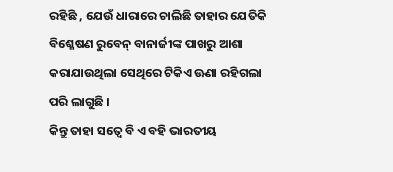ରହିଛି , ଯେଉଁ ଧାରାରେ ଚାଲିଛି ତାହାର ଯେତିକି ବିଶ୍ଳେଷଣ ରୁବେନ୍ ବାନାର୍ଜୀଙ୍କ ପାଖରୁ ଆଶା କରାଯାଉଥିଲା ସେଥିରେ ଟିକିଏ ଊଣା ରହିଗଲା ପରି ଲାଗୁଛି ।
କିନ୍ତୁ ତାହା ସତ୍ୱେ ବି ଏ ବହି ଭାରତୀୟ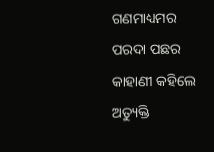ଗଣମାଧ୍ୟମର ପରଦା ପଛର କାହାଣୀ କହିଲେ ଅତ୍ୟୁକ୍ତି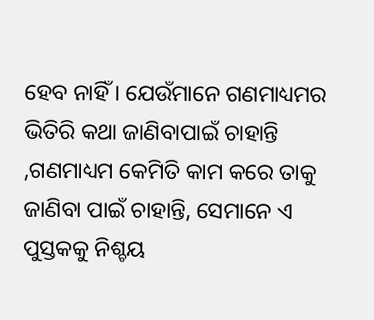ହେବ ନାହିଁ । ଯେଉଁମାନେ ଗଣମାଧ୍ୟମର ଭିତିରି କଥା ଜାଣିବାପାଇଁ ଚାହାନ୍ତି ,ଗଣମାଧ୍ୟମ କେମିତି କାମ କରେ ତାକୁ ଜାଣିବା ପାଇଁ ଚାହାନ୍ତି, ସେମାନେ ଏ ପୁସ୍ତକକୁ ନିଶ୍ଚୟ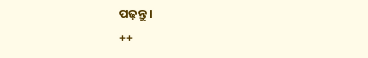ପଢ଼ନ୍ତୁ ।
++